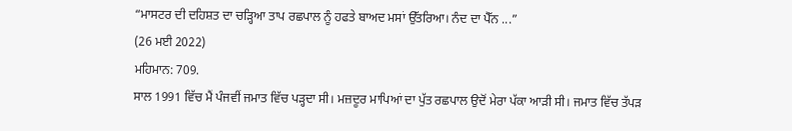“ਮਾਸਟਰ ਦੀ ਦਹਿਸ਼ਤ ਦਾ ਚੜ੍ਹਿਆ ਤਾਪ ਰਛਪਾਲ ਨੂੰ ਹਫਤੇ ਬਾਅਦ ਮਸਾਂ ਉੱਤਰਿਆ। ਨੰਦ ਦਾ ਪੈੱਨ ...”
(26 ਮਈ 2022)
ਮਹਿਮਾਨ: 709.
ਸਾਲ 1991 ਵਿੱਚ ਮੈਂ ਪੰਜਵੀਂ ਜਮਾਤ ਵਿੱਚ ਪੜ੍ਹਦਾ ਸੀ। ਮਜ਼ਦੂਰ ਮਾਪਿਆਂ ਦਾ ਪੁੱਤ ਰਛਪਾਲ ਉਦੋਂ ਮੇਰਾ ਪੱਕਾ ਆੜੀ ਸੀ। ਜਮਾਤ ਵਿੱਚ ਤੱਪੜ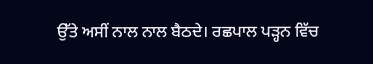ਉੱਤੇ ਅਸੀਂ ਨਾਲ ਨਾਲ ਬੈਠਦੇ। ਰਛਪਾਲ ਪੜ੍ਹਨ ਵਿੱਚ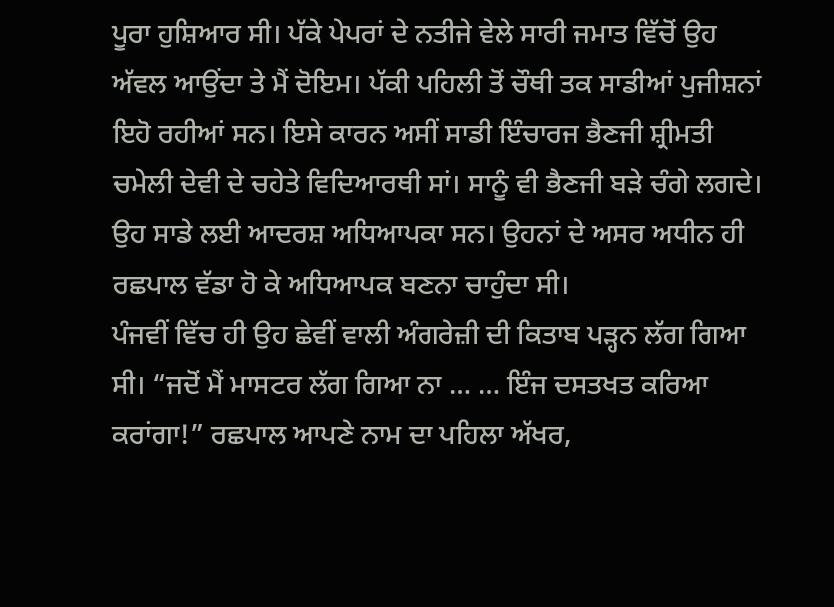ਪੂਰਾ ਹੁਸ਼ਿਆਰ ਸੀ। ਪੱਕੇ ਪੇਪਰਾਂ ਦੇ ਨਤੀਜੇ ਵੇਲੇ ਸਾਰੀ ਜਮਾਤ ਵਿੱਚੋਂ ਉਹ ਅੱਵਲ ਆਉਂਦਾ ਤੇ ਮੈਂ ਦੋਇਮ। ਪੱਕੀ ਪਹਿਲੀ ਤੋਂ ਚੌਥੀ ਤਕ ਸਾਡੀਆਂ ਪੁਜੀਸ਼ਨਾਂ ਇਹੋ ਰਹੀਆਂ ਸਨ। ਇਸੇ ਕਾਰਨ ਅਸੀਂ ਸਾਡੀ ਇੰਚਾਰਜ ਭੈਣਜੀ ਸ਼੍ਰੀਮਤੀ ਚਮੇਲੀ ਦੇਵੀ ਦੇ ਚਹੇਤੇ ਵਿਦਿਆਰਥੀ ਸਾਂ। ਸਾਨੂੰ ਵੀ ਭੈਣਜੀ ਬੜੇ ਚੰਗੇ ਲਗਦੇ। ਉਹ ਸਾਡੇ ਲਈ ਆਦਰਸ਼ ਅਧਿਆਪਕਾ ਸਨ। ਉਹਨਾਂ ਦੇ ਅਸਰ ਅਧੀਨ ਹੀ ਰਛਪਾਲ ਵੱਡਾ ਹੋ ਕੇ ਅਧਿਆਪਕ ਬਣਨਾ ਚਾਹੁੰਦਾ ਸੀ।
ਪੰਜਵੀਂ ਵਿੱਚ ਹੀ ਉਹ ਛੇਵੀਂ ਵਾਲੀ ਅੰਗਰੇਜ਼ੀ ਦੀ ਕਿਤਾਬ ਪੜ੍ਹਨ ਲੱਗ ਗਿਆ ਸੀ। “ਜਦੋਂ ਮੈਂ ਮਾਸਟਰ ਲੱਗ ਗਿਆ ਨਾ … … ਇੰਜ ਦਸਤਖਤ ਕਰਿਆ ਕਰਾਂਗਾ!” ਰਛਪਾਲ ਆਪਣੇ ਨਾਮ ਦਾ ਪਹਿਲਾ ਅੱਖਰ,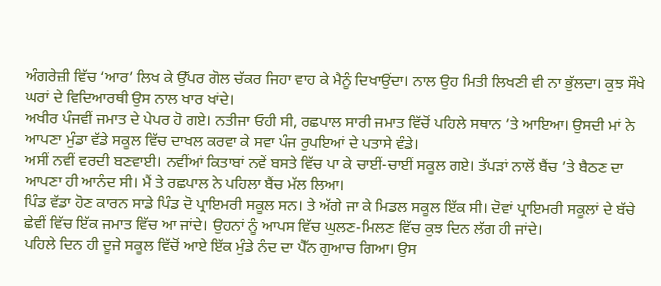ਅੰਗਰੇਜ਼ੀ ਵਿੱਚ ‘ਆਰ’ ਲਿਖ ਕੇ ਉੱਪਰ ਗੋਲ ਚੱਕਰ ਜਿਹਾ ਵਾਹ ਕੇ ਮੈਨੂੰ ਦਿਖਾਉਂਦਾ। ਨਾਲ ਉਹ ਮਿਤੀ ਲਿਖਣੀ ਵੀ ਨਾ ਭੁੱਲਦਾ। ਕੁਝ ਸੌਖੇ ਘਰਾਂ ਦੇ ਵਿਦਿਆਰਥੀ ਉਸ ਨਾਲ ਖਾਰ ਖਾਂਦੇ।
ਅਖੀਰ ਪੰਜਵੀਂ ਜਮਾਤ ਦੇ ਪੇਪਰ ਹੋ ਗਏ। ਨਤੀਜਾ ਓਹੀ ਸੀ, ਰਛਪਾਲ ਸਾਰੀ ਜਮਾਤ ਵਿੱਚੋਂ ਪਹਿਲੇ ਸਥਾਨ ’ਤੇ ਆਇਆ। ਉਸਦੀ ਮਾਂ ਨੇ ਆਪਣਾ ਮੁੰਡਾ ਵੱਡੇ ਸਕੂਲ ਵਿੱਚ ਦਾਖਲ ਕਰਵਾ ਕੇ ਸਵਾ ਪੰਜ ਰੁਪਇਆਂ ਦੇ ਪਤਾਸੇ ਵੰਡੇ।
ਅਸੀਂ ਨਵੀਂ ਵਰਦੀ ਬਣਵਾਈ। ਨਵੀਂਆਂ ਕਿਤਾਬਾਂ ਨਵੇਂ ਬਸਤੇ ਵਿੱਚ ਪਾ ਕੇ ਚਾਈਂ-ਚਾਈਂ ਸਕੂਲ ਗਏ। ਤੱਪੜਾਂ ਨਾਲੋਂ ਬੈਂਚ ’ਤੇ ਬੈਠਣ ਦਾ ਆਪਣਾ ਹੀ ਆਨੰਦ ਸੀ। ਮੈਂ ਤੇ ਰਛਪਾਲ ਨੇ ਪਹਿਲਾ ਬੈਂਚ ਮੱਲ ਲਿਆ।
ਪਿੰਡ ਵੱਡਾ ਹੋਣ ਕਾਰਨ ਸਾਡੇ ਪਿੰਡ ਦੋ ਪ੍ਰਾਇਮਰੀ ਸਕੂਲ ਸਨ। ਤੇ ਅੱਗੇ ਜਾ ਕੇ ਮਿਡਲ ਸਕੂਲ ਇੱਕ ਸੀ। ਦੋਵਾਂ ਪ੍ਰਾਇਮਰੀ ਸਕੂਲਾਂ ਦੇ ਬੱਚੇ ਛੇਵੀਂ ਵਿੱਚ ਇੱਕ ਜਮਾਤ ਵਿੱਚ ਆ ਜਾਂਦੇ। ਉਹਨਾਂ ਨੂੰ ਆਪਸ ਵਿੱਚ ਘੁਲਣ-ਮਿਲਣ ਵਿੱਚ ਕੁਝ ਦਿਨ ਲੱਗ ਹੀ ਜਾਂਦੇ।
ਪਹਿਲੇ ਦਿਨ ਹੀ ਦੂਜੇ ਸਕੂਲ ਵਿੱਚੋਂ ਆਏ ਇੱਕ ਮੁੰਡੇ ਨੰਦ ਦਾ ਪੈੱਨ ਗੁਆਚ ਗਿਆ। ਉਸ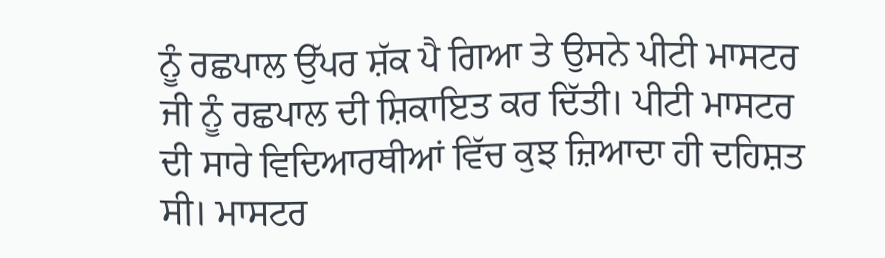ਨੂੰ ਰਛਪਾਲ ਉੱਪਰ ਸ਼ੱਕ ਪੈ ਗਿਆ ਤੇ ਉਸਨੇ ਪੀਟੀ ਮਾਸਟਰ ਜੀ ਨੂੰ ਰਛਪਾਲ ਦੀ ਸ਼ਿਕਾਇਤ ਕਰ ਦਿੱਤੀ। ਪੀਟੀ ਮਾਸਟਰ ਦੀ ਸਾਰੇ ਵਿਦਿਆਰਥੀਆਂ ਵਿੱਚ ਕੁਝ ਜ਼ਿਆਦਾ ਹੀ ਦਹਿਸ਼ਤ ਸੀ। ਮਾਸਟਰ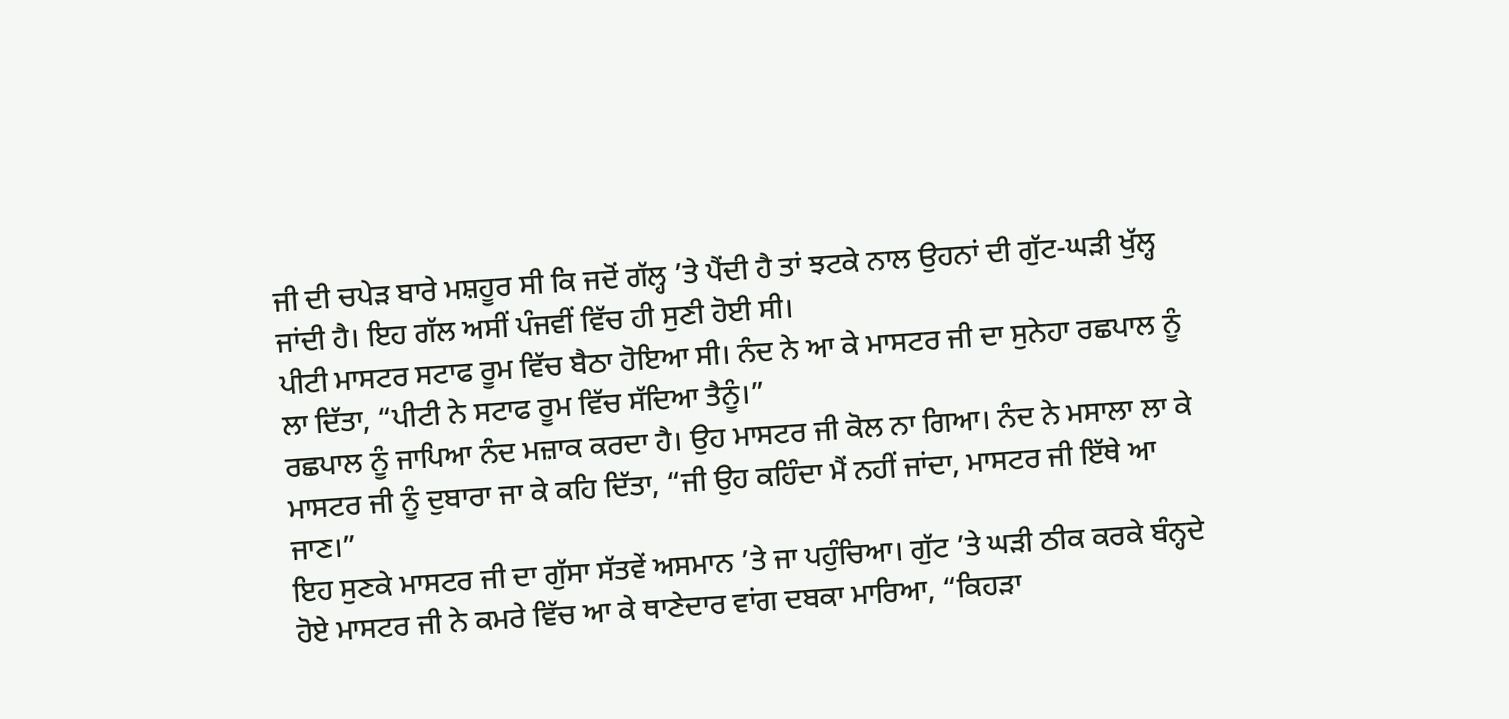ਜੀ ਦੀ ਚਪੇੜ ਬਾਰੇ ਮਸ਼ਹੂਰ ਸੀ ਕਿ ਜਦੋਂ ਗੱਲ੍ਹ ’ਤੇ ਪੈਂਦੀ ਹੈ ਤਾਂ ਝਟਕੇ ਨਾਲ ਉਹਨਾਂ ਦੀ ਗੁੱਟ-ਘੜੀ ਖੁੱਲ੍ਹ ਜਾਂਦੀ ਹੈ। ਇਹ ਗੱਲ ਅਸੀਂ ਪੰਜਵੀਂ ਵਿੱਚ ਹੀ ਸੁਣੀ ਹੋਈ ਸੀ।
ਪੀਟੀ ਮਾਸਟਰ ਸਟਾਫ ਰੂਮ ਵਿੱਚ ਬੈਠਾ ਹੋਇਆ ਸੀ। ਨੰਦ ਨੇ ਆ ਕੇ ਮਾਸਟਰ ਜੀ ਦਾ ਸੁਨੇਹਾ ਰਛਪਾਲ ਨੂੰ ਲਾ ਦਿੱਤਾ, “ਪੀਟੀ ਨੇ ਸਟਾਫ ਰੂਮ ਵਿੱਚ ਸੱਦਿਆ ਤੈਨੂੰ।”
ਰਛਪਾਲ ਨੂੰ ਜਾਪਿਆ ਨੰਦ ਮਜ਼ਾਕ ਕਰਦਾ ਹੈ। ਉਹ ਮਾਸਟਰ ਜੀ ਕੋਲ ਨਾ ਗਿਆ। ਨੰਦ ਨੇ ਮਸਾਲਾ ਲਾ ਕੇ ਮਾਸਟਰ ਜੀ ਨੂੰ ਦੁਬਾਰਾ ਜਾ ਕੇ ਕਹਿ ਦਿੱਤਾ, “ਜੀ ਉਹ ਕਹਿੰਦਾ ਮੈਂ ਨਹੀਂ ਜਾਂਦਾ, ਮਾਸਟਰ ਜੀ ਇੱਥੇ ਆ ਜਾਣ।”
ਇਹ ਸੁਣਕੇ ਮਾਸਟਰ ਜੀ ਦਾ ਗੁੱਸਾ ਸੱਤਵੇਂ ਅਸਮਾਨ ’ਤੇ ਜਾ ਪਹੁੰਚਿਆ। ਗੁੱਟ ’ਤੇ ਘੜੀ ਠੀਕ ਕਰਕੇ ਬੰਨ੍ਹਦੇ ਹੋਏ ਮਾਸਟਰ ਜੀ ਨੇ ਕਮਰੇ ਵਿੱਚ ਆ ਕੇ ਥਾਣੇਦਾਰ ਵਾਂਗ ਦਬਕਾ ਮਾਰਿਆ, “ਕਿਹੜਾ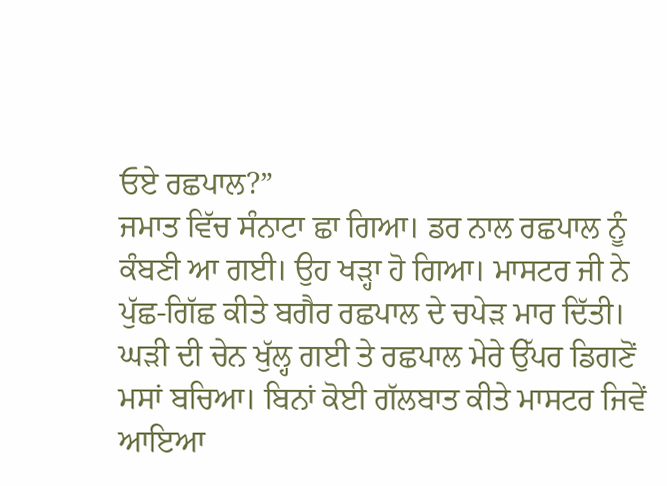ਓਏ ਰਛਪਾਲ?”
ਜਮਾਤ ਵਿੱਚ ਸੰਨਾਟਾ ਛਾ ਗਿਆ। ਡਰ ਨਾਲ ਰਛਪਾਲ ਨੂੰ ਕੰਬਣੀ ਆ ਗਈ। ਉਹ ਖੜ੍ਹਾ ਹੋ ਗਿਆ। ਮਾਸਟਰ ਜੀ ਨੇ ਪੁੱਛ-ਗਿੱਛ ਕੀਤੇ ਬਗੈਰ ਰਛਪਾਲ ਦੇ ਚਪੇੜ ਮਾਰ ਦਿੱਤੀ। ਘੜੀ ਦੀ ਚੇਨ ਖੁੱਲ੍ਹ ਗਈ ਤੇ ਰਛਪਾਲ ਮੇਰੇ ਉੱਪਰ ਡਿਗਣੋਂ ਮਸਾਂ ਬਚਿਆ। ਬਿਨਾਂ ਕੋਈ ਗੱਲਬਾਤ ਕੀਤੇ ਮਾਸਟਰ ਜਿਵੇਂ ਆਇਆ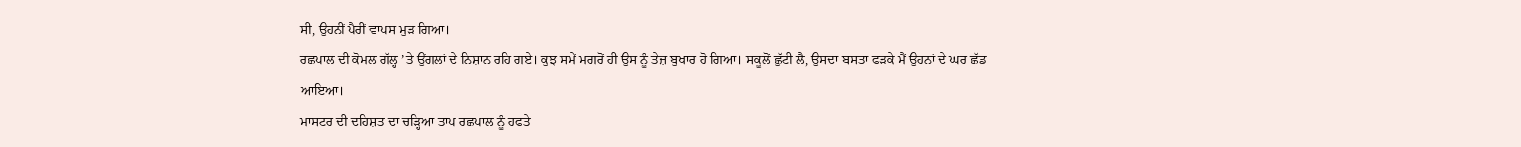ਸੀ, ਉਹਨੀਂ ਪੈਰੀਂ ਵਾਪਸ ਮੁੜ ਗਿਆ।
ਰਛਪਾਲ ਦੀ ਕੋਮਲ ਗੱਲ੍ਹ ’ਤੇ ਉਂਗਲਾਂ ਦੇ ਨਿਸ਼ਾਨ ਰਹਿ ਗਏ। ਕੁਝ ਸਮੇਂ ਮਗਰੋਂ ਹੀ ਉਸ ਨੂੰ ਤੇਜ਼ ਬੁਖਾਰ ਹੋ ਗਿਆ। ਸਕੂਲੋਂ ਛੁੱਟੀ ਲੈ, ਉਸਦਾ ਬਸਤਾ ਫੜਕੇ ਮੈਂ ਉਹਨਾਂ ਦੇ ਘਰ ਛੱਡ ਆਇਆ।
ਮਾਸਟਰ ਦੀ ਦਹਿਸ਼ਤ ਦਾ ਚੜ੍ਹਿਆ ਤਾਪ ਰਛਪਾਲ ਨੂੰ ਹਫਤੇ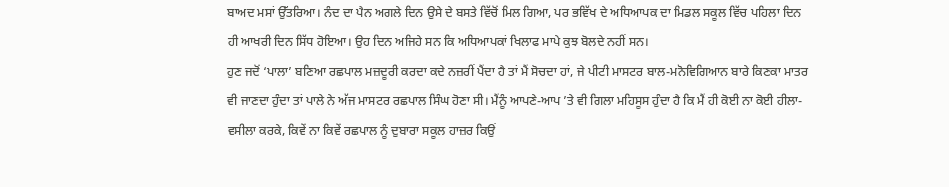ਬਾਅਦ ਮਸਾਂ ਉੱਤਰਿਆ। ਨੰਦ ਦਾ ਪੈਨ ਅਗਲੇ ਦਿਨ ਉਸੇ ਦੇ ਬਸਤੇ ਵਿੱਚੋਂ ਮਿਲ ਗਿਆ, ਪਰ ਭਵਿੱਖ ਦੇ ਅਧਿਆਪਕ ਦਾ ਮਿਡਲ ਸਕੂਲ ਵਿੱਚ ਪਹਿਲਾ ਦਿਨ ਹੀ ਆਖਰੀ ਦਿਨ ਸਿੱਧ ਹੋਇਆ। ਉਹ ਦਿਨ ਅਜਿਹੇ ਸਨ ਕਿ ਅਧਿਆਪਕਾਂ ਖਿਲਾਫ ਮਾਪੇ ਕੁਝ ਬੋਲਦੇ ਨਹੀਂ ਸਨ।
ਹੁਣ ਜਦੋਂ ‘ਪਾਲਾ’ ਬਣਿਆ ਰਛਪਾਲ ਮਜ਼ਦੂਰੀ ਕਰਦਾ ਕਦੇ ਨਜ਼ਰੀਂ ਪੈਂਦਾ ਹੈ ਤਾਂ ਮੈਂ ਸੋਚਦਾ ਹਾਂ, ਜੇ ਪੀਟੀ ਮਾਸਟਰ ਬਾਲ-ਮਨੋਵਿਗਿਆਨ ਬਾਰੇ ਕਿਣਕਾ ਮਾਤਰ ਵੀ ਜਾਣਦਾ ਹੁੰਦਾ ਤਾਂ ਪਾਲੇ ਨੇ ਅੱਜ ਮਾਸਟਰ ਰਛਪਾਲ ਸਿੰਘ ਹੋਣਾ ਸੀ। ਮੈਂਨੂੰ ਆਪਣੇ-ਆਪ ’ਤੇ ਵੀ ਗਿਲਾ ਮਹਿਸੂਸ ਹੁੰਦਾ ਹੈ ਕਿ ਮੈਂ ਹੀ ਕੋਈ ਨਾ ਕੋਈ ਹੀਲਾ-ਵਸੀਲਾ ਕਰਕੇ, ਕਿਵੇਂ ਨਾ ਕਿਵੇਂ ਰਛਪਾਲ ਨੂੰ ਦੁਬਾਰਾ ਸਕੂਲ ਹਾਜ਼ਰ ਕਿਉਂ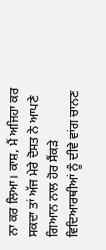ਨਾ ਕਰ ਲਿਆ। ਕਾਸ਼, ਮੈਂ ਅਜਿਹਾ ਕਰ ਸਕਦਾ ਤਾਂ ਅੱਜ ਮੇਰੇ ਦੋਸਤ ਨੇ ਆਪਣੇ ਗਿਆਨ ਨਾਲ ਹੋਰ ਸੈਂਕੜੇ ਵਿਦਿਆਰਥੀਆਂ ਨੂੰ ਦੀਵੇ ਵਾਂਗ ਚਾਨਣ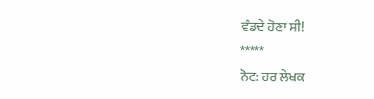ਵੰਡਦੇ ਹੋਣਾ ਸੀ!
*****
ਨੋਟ: ਹਰ ਲੇਖਕ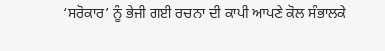‘ਸਰੋਕਾਰ’ ਨੂੰ ਭੇਜੀ ਗਈ ਰਚਨਾ ਦੀ ਕਾਪੀ ਆਪਣੇ ਕੋਲ ਸੰਭਾਲਕੇ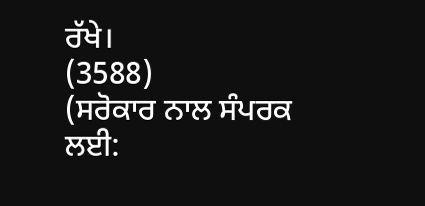ਰੱਖੇ।
(3588)
(ਸਰੋਕਾਰ ਨਾਲ ਸੰਪਰਕ ਲਈ: